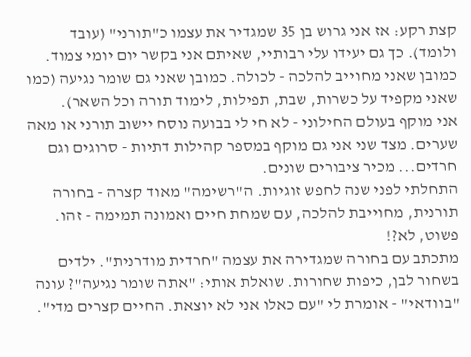קצת רקע: אז אני גרוש בן 35 שמגדיר את עצמו כ"תורני" (עובד ולומד). כך גם יעידו עלי רבותיי, שאיתם אני בקשר יום יומי צמוד. כמובן שאני מחוייב להלכה - לכולה. כמובן שאני גם שומר נגיעה (כמו שאני מקפיד על כשרות, שבת, תפילות, לימוד תורה וכל השאר).
אני מוקף בעולם החילוני - לא חי לי בבועה נוסח יישוב תורני או מאה שערים. מצד שני אני גם מוקף במספר קהילות דתיות - סרוגים וגם חרדים... מכיר ציבורים שונים.
התחלתי לפני שנה לחפש זוגיות. ה"רשימה" מאוד קצרה - בחורה תורנית, מחוייבת להלכה, עם שמחת חיים ואמונה תמימה - זהו. פשוט, לא?!
מתכתב עם בחורה שמגדירה את עצמה "חרדית מודרנית". ילדים בשחור לבן, כיפות שחורות. שואלת אותי: "אתה שומר נגיעה"? עונה "בוודאי" - אומרת לי "עם כאלו אני לא יוצאת. החיים קצרים מדי".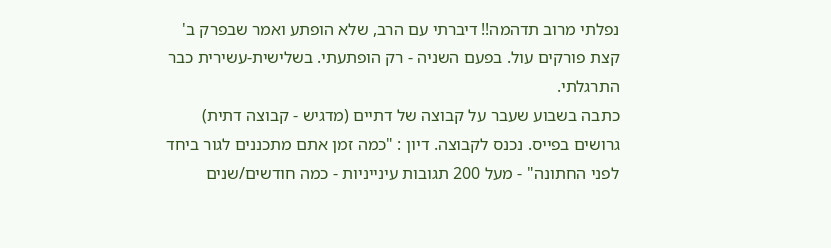נפלתי מרוב תדהמה!! דיברתי עם הרב, שלא הופתע ואמר שבפרק ב' קצת פורקים עול. בפעם השניה - רק הופתעתי. בשלישית-עשירית כבר התרגלתי.
כתבה בשבוע שעבר על קבוצה של דתיים (מדגיש - קבוצה דתית) גרושים בפייס. נכנס לקבוצה. דיון : "כמה זמן אתם מתכננים לגור ביחד לפני החתונה" - מעל 200 תגובות עינייניות - כמה חודשים/שנים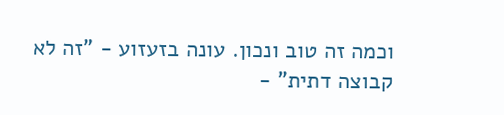וכמה זה טוב ונכון. עונה בזעזוע - "זה לא קבוצה דתית" -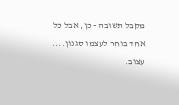מקבל תשובה - כן, אבל כל אחד בוחר לעצמו סגנון....
עצוב.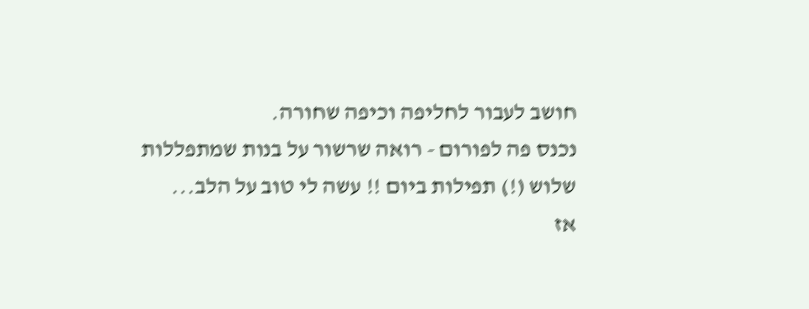חושב לעבור לחליפה וכיפה שחורה.
נכנס פה לפורום - רואה שרשור על בנות שמתפללות שלוש (!) תפילות ביום !! עשה לי טוב על הלב...
אז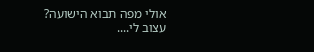אולי מפה תבוא הישועה?
עצוב לי....